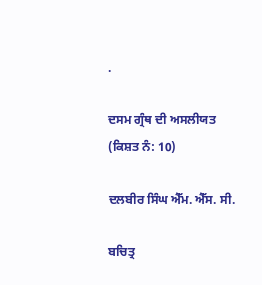.

ਦਸਮ ਗ੍ਰੰਥ ਦੀ ਅਸਲੀਯਤ
(ਕਿਸ਼ਤ ਨੰ: 10)

ਦਲਬੀਰ ਸਿੰਘ ਐੱਮ. ਐੱਸ. ਸੀ.

ਬਚਿਤ੍ਰ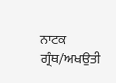ਨਾਟਕ ਗ੍ਰੰਥ/ਅਖਉਤੀ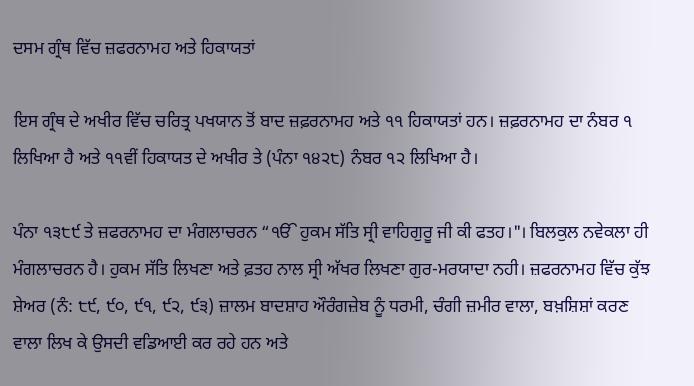ਦਸਮ ਗ੍ਰੰਥ ਵਿੱਚ ਜ਼ਫਰਨਾਮਹ ਅਤੇ ਹਿਕਾਯਤਾਂ

ਇਸ ਗ੍ਰੰਥ ਦੇ ਅਖੀਰ ਵਿੱਚ ਚਰਿਤ੍ਰ ਪਖਯਾਨ ਤੋਂ ਬਾਦ ਜ਼ਫ਼ਰਨਾਮਹ ਅਤੇ ੧੧ ਹਿਕਾਯਤਾਂ ਹਨ। ਜ਼ਫ਼ਰਨਾਮਹ ਦਾ ਨੰਬਰ ੧ ਲਿਖਿਆ ਹੈ ਅਤੇ ੧੧ਵੀਂ ਹਿਕਾਯਤ ਦੇ ਅਖੀਰ ਤੇ (ਪੰਨਾ ੧੪੨੮) ਨੰਬਰ ੧੨ ਲਿਖਿਆ ਹੈ।

ਪੰਨਾ ੧੩੮੯ ਤੇ ਜ਼ਫਰਨਾਮਹ ਦਾ ਮੰਗਲਾਚਰਨ “ੴ ਹੁਕਮ ਸੱਤਿ ਸ੍ਰੀ ਵਾਹਿਗੁਰੂ ਜੀ ਕੀ ਫਤਹ।"। ਬਿਲਕੁਲ ਨਵੇਕਲਾ ਹੀ ਮੰਗਲਾਚਰਨ ਹੈ। ਹੁਕਮ ਸੱਤਿ ਲਿਖਣਾ ਅਤੇ ਫ਼ਤਹ ਨਾਲ ਸ੍ਰੀ ਅੱਖਰ ਲਿਖਣਾ ਗੁਰ-ਮਰਯਾਦਾ ਨਹੀ। ਜ਼ਫਰਨਾਮਹ ਵਿੱਚ ਕੁੱਝ ਸ਼ੇਅਰ (ਨੰ: ੮੯, ੯੦, ੯੧, ੯੨, ੯੩) ਜ਼ਾਲਮ ਬਾਦਸ਼ਾਹ ਔਰੰਗਜ਼ੇਬ ਨੂੰ ਧਰਮੀ, ਚੰਗੀ ਜ਼ਮੀਰ ਵਾਲਾ, ਬਖ਼ਸ਼ਿਸ਼ਾਂ ਕਰਣ ਵਾਲਾ ਲਿਖ ਕੇ ਉਸਦੀ ਵਡਿਆਈ ਕਰ ਰਹੇ ਹਨ ਅਤੇ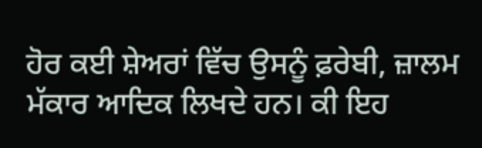ਹੋਰ ਕਈ ਸ਼ੇਅਰਾਂ ਵਿੱਚ ਉਸਨੂੰ ਫ਼ਰੇਬੀ, ਜ਼ਾਲਮ ਮੱਕਾਰ ਆਦਿਕ ਲਿਖਦੇ ਹਨ। ਕੀ ਇਹ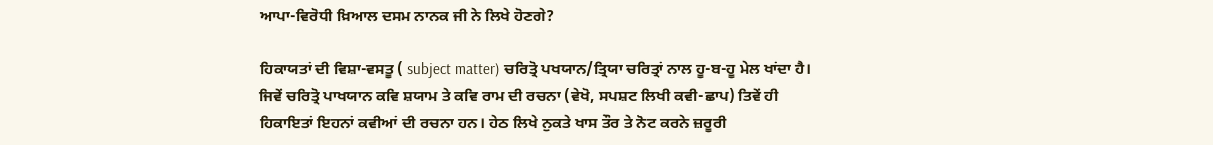ਆਪਾ-ਵਿਰੋਧੀ ਖ਼ਿਆਲ ਦਸਮ ਨਾਨਕ ਜੀ ਨੇ ਲਿਖੇ ਹੋਣਗੇ?

ਹਿਕਾਯਤਾਂ ਦੀ ਵਿਸ਼ਾ-ਵਸਤੂ ( subject matter) ਚਰਿਤ੍ਰੋ ਪਖਯਾਨ/ਤ੍ਰਿਯਾ ਚਰਿਤ੍ਰਾਂ ਨਾਲ ਹੂ-ਬ-ਹੂ ਮੇਲ ਖਾਂਦਾ ਹੈ। ਜਿਵੇਂ ਚਰਿਤ੍ਰੋ ਪਾਖਯਾਨ ਕਵਿ ਸ਼ਯਾਮ ਤੇ ਕਵਿ ਰਾਮ ਦੀ ਰਚਨਾ (ਵੇਖੋ, ਸਪਸ਼ਟ ਲਿਖੀ ਕਵੀ-ਛਾਪ) ਤਿਵੇਂ ਹੀ ਹਿਕਾਇਤਾਂ ਇਹਨਾਂ ਕਵੀਆਂ ਦੀ ਰਚਨਾ ਹਨ। ਹੇਠ ਲਿਖੇ ਨੁਕਤੇ ਖਾਸ ਤੌਰ ਤੇ ਨੋਟ ਕਰਨੇ ਜ਼ਰੂਰੀ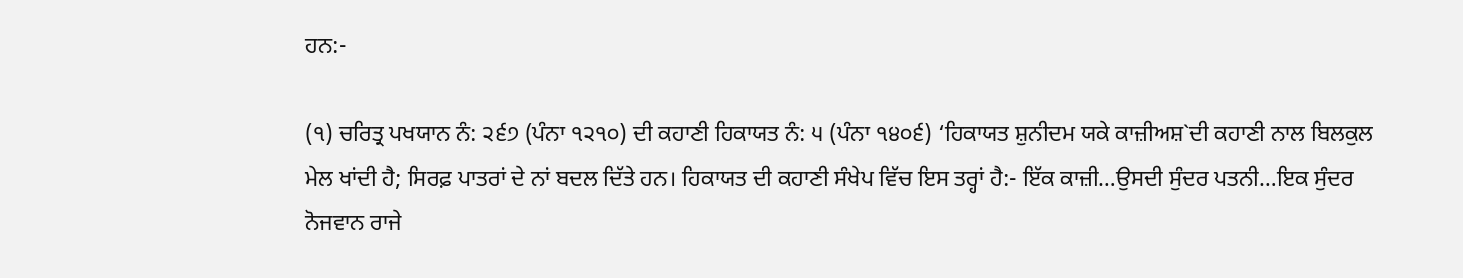ਹਨ:-

(੧) ਚਰਿਤ੍ਰ ਪਖਯਾਨ ਨੰ: ੨੬੭ (ਪੰਨਾ ੧੨੧੦) ਦੀ ਕਹਾਣੀ ਹਿਕਾਯਤ ਨੰ: ੫ (ਪੰਨਾ ੧੪੦੬) ‘ਹਿਕਾਯਤ ਸ਼ੁਨੀਦਮ ਯਕੇ ਕਾਜ਼ੀਅਸ਼`ਦੀ ਕਹਾਣੀ ਨਾਲ ਬਿਲਕੁਲ ਮੇਲ ਖਾਂਦੀ ਹੈ; ਸਿਰਫ਼ ਪਾਤਰਾਂ ਦੇ ਨਾਂ ਬਦਲ ਦਿੱਤੇ ਹਨ। ਹਿਕਾਯਤ ਦੀ ਕਹਾਣੀ ਸੰਖੇਪ ਵਿੱਚ ਇਸ ਤਰ੍ਹਾਂ ਹੈ:- ਇੱਕ ਕਾਜ਼ੀ…ਉਸਦੀ ਸੁੰਦਰ ਪਤਨੀ…ਇਕ ਸੁੰਦਰ ਨੋਜਵਾਨ ਰਾਜੇ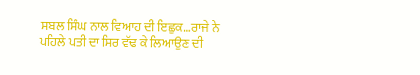ਸਬਲ ਸਿੰਘ ਨਾਲ ਵਿਆਹ ਦੀ ਇਛੁਕ…ਰਾਜੇ ਨੇ ਪਹਿਲੇ ਪਤੀ ਦਾ ਸਿਰ ਵੱਢ ਕੇ ਲਿਆਉਣ ਦੀ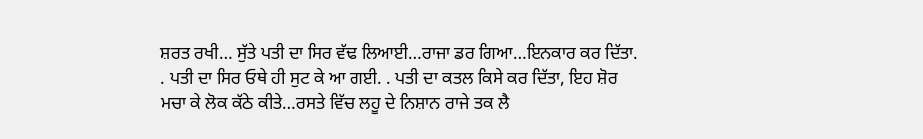ਸ਼ਰਤ ਰਖੀ… ਸੁੱਤੇ ਪਤੀ ਦਾ ਸਿਰ ਵੱਢ ਲਿਆਈ…ਰਾਜਾ ਡਰ ਗਿਆ…ਇਨਕਾਰ ਕਰ ਦਿੱਤਾ. . ਪਤੀ ਦਾ ਸਿਰ ਓਥੇ ਹੀ ਸੁਟ ਕੇ ਆ ਗਈ. . ਪਤੀ ਦਾ ਕਤਲ ਕਿਸੇ ਕਰ ਦਿੱਤਾ, ਇਹ ਸ਼ੋਰ ਮਚਾ ਕੇ ਲੋਕ ਕੱਠੇ ਕੀਤੇ…ਰਸਤੇ ਵਿੱਚ ਲਹੂ ਦੇ ਨਿਸ਼ਾਨ ਰਾਜੇ ਤਕ ਲੈ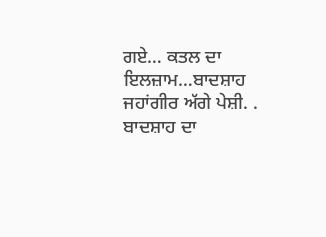ਗਏ… ਕਤਲ ਦਾ ਇਲਜ਼ਾਮ…ਬਾਦਸ਼ਾਹ ਜਹਾਂਗੀਰ ਅੱਗੇ ਪੇਸ਼ੀ. . ਬਾਦਸ਼ਾਹ ਦਾ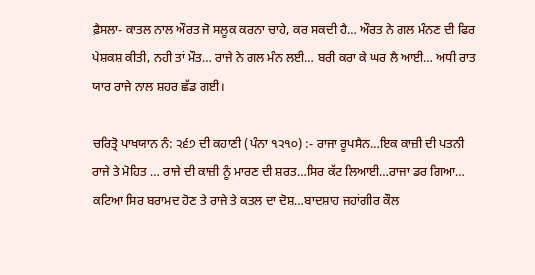ਫ਼ੈਸਲਾ- ਕਾਤਲ ਨਾਲ ਔਰਤ ਜੋ ਸਲੂਕ ਕਰਨਾ ਚਾਹੇ, ਕਰ ਸਕਦੀ ਹੈ… ਔਰਤ ਨੇ ਗਲ ਮੰਨਣ ਦੀ ਫਿਰ ਪੇਸ਼ਕਸ਼ ਕੀਤੀ, ਨਹੀ ਤਾਂ ਮੌਤ… ਰਾਜੇ ਨੇ ਗਲ ਮੰਨ ਲਈ… ਬਰੀ ਕਰਾ ਕੇ ਘਰ ਲੈ ਆਈ… ਅਧੀ ਰਾਤ ਯਾਰ ਰਾਜੇ ਨਾਲ ਸ਼ਹਰ ਛੱਡ ਗਈ।

ਚਰਿਤ੍ਰੋ ਪਾਖਯਾਨ ਨੰ: ੨੬੭ ਦੀ ਕਹਾਣੀ (ਪੰਨਾ ੧੨੧੦) :- ਰਾਜਾ ਰੂਪਸੈਨ…ਇਕ ਕਾਜ਼ੀ ਦੀ ਪਤਨੀ ਰਾਜੇ ਤੇ ਮੋਹਿਤ … ਰਾਜੇ ਦੀ ਕਾਜ਼ੀ ਨੂੰ ਮਾਰਣ ਦੀ ਸ਼ਰਤ…ਸਿਰ ਕੱਟ ਲਿਆਈ…ਰਾਜਾ ਡਰ ਗਿਆ… ਕਟਿਆ ਸਿਰ ਬਰਾਮਦ ਹੋਣ ਤੇ ਰਾਜੇ ਤੇ ਕਤਲ ਦਾ ਦੋਸ਼…ਬਾਦਸ਼ਾਹ ਜਹਾਂਗੀਰ ਕੌਲ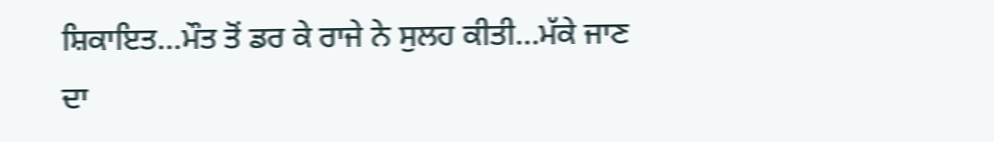ਸ਼ਿਕਾਇਤ…ਮੌਤ ਤੋਂ ਡਰ ਕੇ ਰਾਜੇ ਨੇ ਸੁਲਹ ਕੀਤੀ…ਮੱਕੇ ਜਾਣ ਦਾ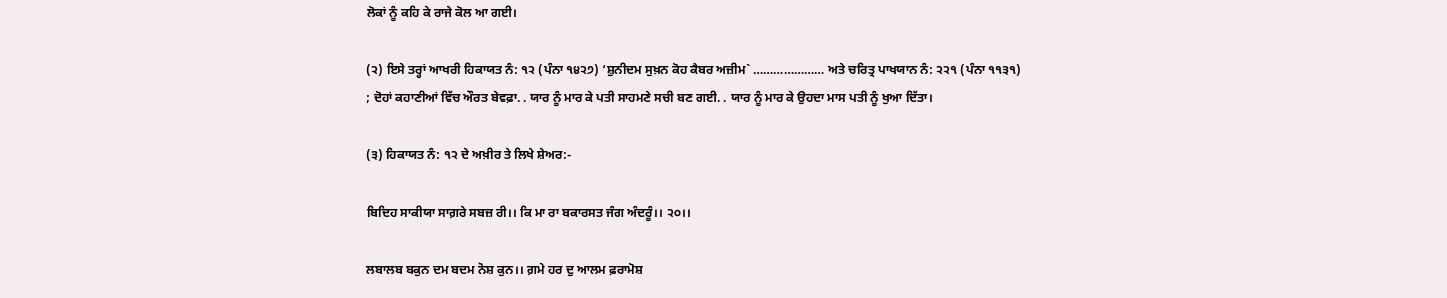ਲੋਕਾਂ ਨੂੰ ਕਹਿ ਕੇ ਰਾਜੇ ਕੋਲ ਆ ਗਈ।

(੨) ਇਸੇ ਤਰ੍ਹਾਂ ਆਖਰੀ ਹਿਕਾਯਤ ਨੰ: ੧੨ (ਪੰਨਾ ੧੪੨੭) ‘ਸ਼ੁਨੀਦਮ ਸੁਖ਼ਨ ਕੋਹ ਕੈਬਰ ਅਜ਼ੀਮ` ………………… ਅਤੇ ਚਰਿਤ੍ਰ ਪਾਖਯਾਨ ਨੰ: ੨੨੧ (ਪੰਨਾ ੧੧੩੧) ; ਦੋਹਾਂ ਕਹਾਣੀਆਂ ਵਿੱਚ ਔਰਤ ਬੇਵਫ਼ਾ. . ਯਾਰ ਨੂੰ ਮਾਰ ਕੇ ਪਤੀ ਸਾਹਮਣੇ ਸਚੀ ਬਣ ਗਈ. . ਯਾਰ ਨੂੰ ਮਾਰ ਕੇ ਉਹਦਾ ਮਾਸ ਪਤੀ ਨੂੰ ਖੁਆ ਦਿੱਤਾ।

(੩) ਹਿਕਾਯਤ ਨੰ: ੧੨ ਦੇ ਅਖ਼ੀਰ ਤੇ ਲਿਖੇ ਸ਼ੇਅਰ:-

ਬਿਦਿਹ ਸਾਕੀਯਾ ਸਾਗ਼ਰੇ ਸਬਜ਼ ਰੀ।। ਕਿ ਮਾ ਰਾ ਬਕਾਰਸਤ ਜੰਗ ਅੰਦਰੂੰ।। ੨੦।।

ਲਬਾਲਬ ਬਕੁਨ ਦਮ ਬਦਮ ਨੋਸ਼ ਕੁਨ।। ਗ਼ਮੇ ਹਰ ਦੁ ਆਲਮ ਫ਼ਰਾਮੋਸ਼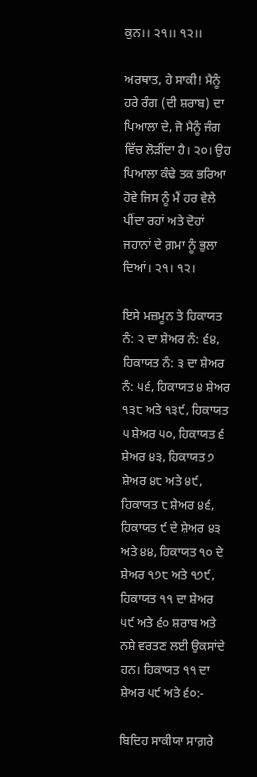ਕੁਨ।। ੨੧।। ੧੨।।

ਅਰਥਾਤ, ਹੇ ਸਾਕੀ! ਮੈਨੂੰ ਹਰੇ ਰੰਗ (ਦੀ ਸ਼ਰਾਬ) ਦਾ ਪਿਆਲਾ ਦੇ, ਜੋ ਮੈਨੂੰ ਜੰਗ ਵਿੱਚ ਲੋੜੀਂਦਾ ਹੈ। ੨੦। ਉਹ ਪਿਆਲਾ ਕੰਢੇ ਤਕ ਭਰਿਆ ਹੋਵੇ ਜਿਸ ਨੂੰ ਮੈਂ ਹਰ ਵੇਲੇ ਪੀਂਦਾ ਰਹਾਂ ਅਤੇ ਦੋਹਾਂ ਜਹਾਨਾਂ ਦੇ ਗ਼ਮਾ ਨੂੰ ਭੁਲਾ ਦਿਆਂ। ੨੧। ੧੨।

ਇਸੇ ਮਜ਼ਮੂਨ ਤੇ ਹਿਕਾਯਤ ਨੰ: ੨ ਦਾ ਸ਼ੇਅਰ ਨੰ: ੬੪, ਹਿਕਾਯਤ ਨੰ: ੩ ਦਾ ਸ਼ੇਅਰ ਨੰ: ੫੬, ਹਿਕਾਯਤ ੪ ਸ਼ੇਅਰ ੧੩੮ ਅਤੇ ੧੩੯, ਹਿਕਾਯਤ ੫ ਸ਼ੇਅਰ ੫੦, ਹਿਕਾਯਤ ੬ ਸ਼ੇਅਰ ੪੩, ਹਿਕਾਯਤ ੭ ਸ਼ੇਅਰ ੪੮ ਅਤੇ ੪੯, ਹਿਕਾਯਤ ੮ ਸ਼ੇਅਰ ੪੬, ਹਿਕਾਯਤ ੯ ਦੇ ਸ਼ੇਅਰ ੪੩ ਅਤੇ ੪੪, ਹਿਕਾਯਤ ੧੦ ਦੇ ਸ਼ੇਅਰ ੧੭੮ ਅਤੇ ੧੭੯, ਹਿਕਾਯਤ ੧੧ ਦਾ ਸ਼ੇਅਰ ੫੯ ਅਤੇ ੬੦ ਸ਼ਰਾਬ ਅਤੇ ਨਸ਼ੇ ਵਰਤਣ ਲਈ ਉਕਸਾਂਦੇ ਹਨ। ਹਿਕਾਯਤ ੧੧ ਦਾ ਸ਼ੇਅਰ ੫੯ ਅਤੇ ੬੦:-

ਬਿਦਿਹ ਸਾਕੀਯਾ ਸਾਗ਼ਰੇ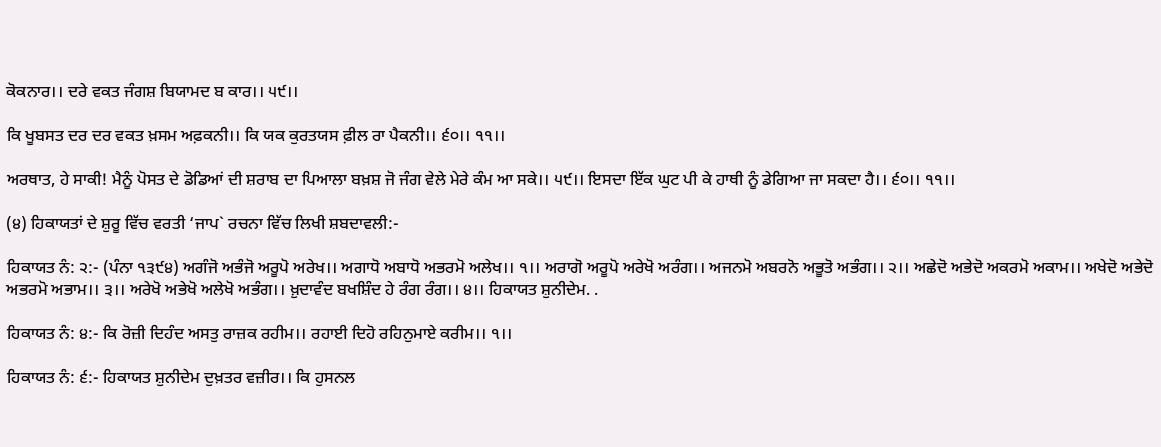ਕੋਕਨਾਰ।। ਦਰੇ ਵਕਤ ਜੰਗਸ਼ ਬਿਯਾਮਦ ਬ ਕਾਰ।। ੫੯।।

ਕਿ ਖੂਬਸਤ ਦਰ ਦਰ ਵਕਤ ਖ਼ਸਮ ਅਫ਼ਕਨੀ।। ਕਿ ਯਕ ਕੁਰਤਯਸ ਫ਼ੀਲ ਰਾ ਪੈਕਨੀ।। ੬੦।। ੧੧।।

ਅਰਥਾਤ, ਹੇ ਸਾਕੀ! ਮੈਨੂੰ ਪੋਸਤ ਦੇ ਡੋਡਿਆਂ ਦੀ ਸ਼ਰਾਬ ਦਾ ਪਿਆਲਾ ਬਖ਼ਸ਼ ਜੋ ਜੰਗ ਵੇਲੇ ਮੇਰੇ ਕੰਮ ਆ ਸਕੇ।। ੫੯।। ਇਸਦਾ ਇੱਕ ਘੁਟ ਪੀ ਕੇ ਹਾਥੀ ਨੂੰ ਡੇਗਿਆ ਜਾ ਸਕਦਾ ਹੈ।। ੬੦।। ੧੧।।

(੪) ਹਿਕਾਯਤਾਂ ਦੇ ਸ਼ੁਰੂ ਵਿੱਚ ਵਰਤੀ ‘ਜਾਪ` ਰਚਨਾ ਵਿੱਚ ਲਿਖੀ ਸ਼ਬਦਾਵਲੀ:-

ਹਿਕਾਯਤ ਨੰ: ੨:- (ਪੰਨਾ ੧੩੯੪) ਅਗੰਜੋ ਅਭੰਜੋ ਅਰੂਪੋ ਅਰੇਖ।। ਅਗਾਧੋ ਅਬਾਧੋ ਅਭਰਮੋ ਅਲੇਖ।। ੧।। ਅਰਾਗੋ ਅਰੂਪੋ ਅਰੇਖੋ ਅਰੰਗ।। ਅਜਨਮੋ ਅਬਰਨੋ ਅਭੂਤੋ ਅਭੰਗ।। ੨।। ਅਛੇਦੋ ਅਭੇਦੋ ਅਕਰਮੋ ਅਕਾਮ।। ਅਖੇਦੋ ਅਭੇਦੋ ਅਭਰਮੋ ਅਭਾਮ।। ੩।। ਅਰੇਖੋ ਅਭੇਖੋ ਅਲੇਖੋ ਅਭੰਗ।। ਖ਼ੁਦਾਵੰਦ ਬਖਸ਼ਿੰਦ ਹੇ ਰੰਗ ਰੰਗ।। ੪।। ਹਿਕਾਯਤ ਸ਼ੁਨੀਦੇਮ. .

ਹਿਕਾਯਤ ਨੰ: ੪:- ਕਿ ਰੋਜ਼ੀ ਦਿਹੰਦ ਅਸਤੁ ਰਾਜ਼ਕ ਰਹੀਮ।। ਰਹਾਈ ਦਿਹੋ ਰਹਿਨੁਮਾਏ ਕਰੀਮ।। ੧।।

ਹਿਕਾਯਤ ਨੰ: ੬:- ਹਿਕਾਯਤ ਸ਼ੁਨੀਦੇਮ ਦੁਖ਼ਤਰ ਵਜ਼ੀਰ।। ਕਿ ਹੁਸਨਲ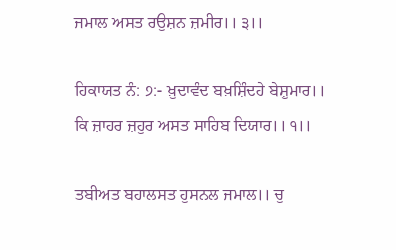ਜਮਾਲ ਅਸਤ ਰਉਸ਼ਨ ਜ਼ਮੀਰ।। ੩।।

ਹਿਕਾਯਤ ਨੰ: ੭:- ਖ਼ੁਦਾਵੰਦ ਬਖ਼ਸ਼ਿੰਦਹੇ ਬੇਸ਼ੁਮਾਰ।। ਕਿ ਜ਼ਾਹਰ ਜ਼ਹੁਰ ਅਸਤ ਸਾਹਿਬ ਦਿਯਾਰ।। ੧।।

ਤਬੀਅਤ ਬਹਾਲਸਤ ਹੁਸਨਲ ਜਮਾਲ।। ਚੁ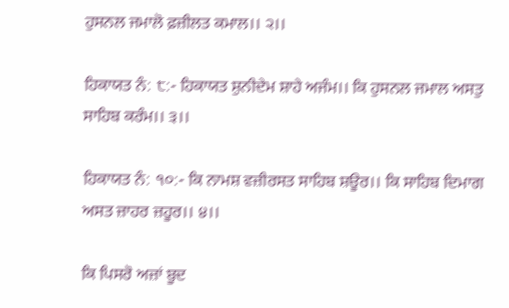ਹੁਸਨਲ ਜਮਾਲੋ ਫ਼ਜ਼ੀਲਤ ਕਮਾਲ।। ੨।।

ਹਿਕਾਯਤ ਨੰ: ੮:- ਹਿਕਾਯਤ ਸ਼ੁਨੀਦੇਮ ਸ਼ਾਹੇ ਅਜੰਮ।। ਕਿ ਹੁਸਨਲ ਜਮਾਲ ਅਸਤੁ ਸਾਹਿਬ ਕਰੰਮ।। ੩।।

ਹਿਕਾਯਤ ਨੰ: ੧੦:- ਕਿ ਨਾਮਸ਼ ਵਜ਼ੀਰਸਤ ਸਾਹਿਬ ਸ਼ਊਰ।। ਕਿ ਸਾਹਿਬ ਦਿਮਾਗ ਅਸਤ ਜ਼ਾਹਰ ਜ਼ਹੂਰ।। ੪।।

ਕਿ ਪਿਸਰੋ ਅਜ਼ਾਂ ਬੂਦ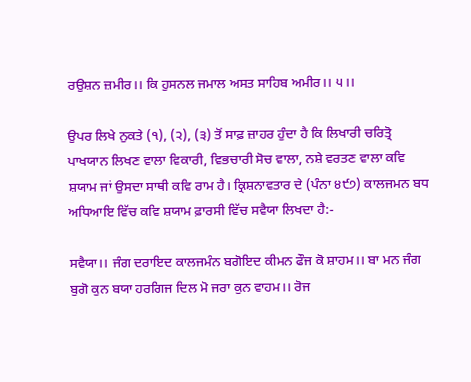ਰਉਸ਼ਨ ਜ਼ਮੀਰ।। ਕਿ ਹੁਸਨਲ ਜਮਾਲ ਅਸਤ ਸਾਹਿਬ ਅਮੀਰ।। ੫।।

ਉਪਰ ਲਿਖੇ ਨੁਕਤੇ (੧), (੨), (੩) ਤੋਂ ਸਾਫ਼ ਜ਼ਾਹਰ ਹੁੰਦਾ ਹੈ ਕਿ ਲਿਖਾਰੀ ਚਰਿਤ੍ਰੋ ਪਾਖਯਾਨ ਲਿਖਣ ਵਾਲਾ ਵਿਕਾਰੀ, ਵਿਭਚਾਰੀ ਸੋਚ ਵਾਲਾ, ਨਸ਼ੇ ਵਰਤਣ ਵਾਲਾ ਕਵਿ ਸ਼ਯਾਮ ਜਾਂ ਉਸਦਾ ਸਾਥੀ ਕਵਿ ਰਾਮ ਹੈ। ਕ੍ਰਿਸ਼ਨਾਵਤਾਰ ਦੇ (ਪੰਨਾ ੪੯੭) ਕਾਲਜਮਨ ਬਧ ਅਧਿਆਇ ਵਿੱਚ ਕਵਿ ਸ਼ਯਾਮ ਫ਼ਾਰਸੀ ਵਿੱਚ ਸਵੈਯਾ ਲਿਖਦਾ ਹੈ:-

ਸਵੈਯਾ।। ਜੰਗ ਦਰਾਇਦ ਕਾਲਜਮੰਨ ਬਗੋਇਦ ਕੀਮਨ ਫੌਜ ਕੋ ਸ਼ਾਹਮ।। ਬਾ ਮਨ ਜੰਗ ਬੁਗੋ ਕੁਨ ਬਯਾ ਹਰਗਿਜ ਦਿਲ ਮੋ ਜਰਾ ਕੁਨ ਵਾਹਮ।। ਰੋਜ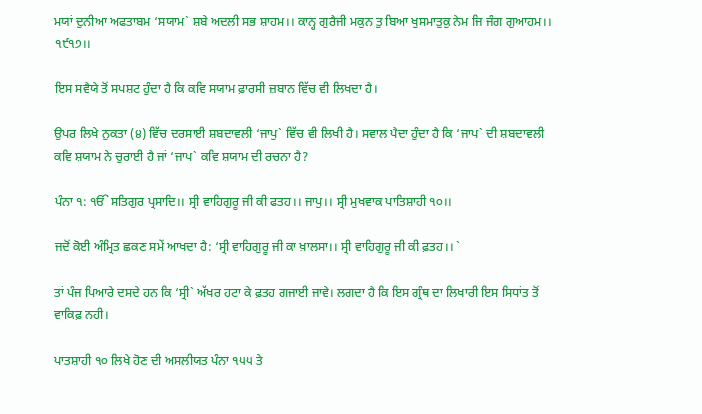ਮਯਾਂ ਦੁਨੀਆ ਅਫਤਾਬਮ ‘ਸਯਾਮ` ਸ਼ਬੇ ਅਦਲੀ ਸਭ ਸ਼ਾਹਮ।। ਕਾਨ੍ਹ ਗੁਰੈਜੀ ਮਕੁਨ ਤੁ ਬਿਆ ਖੁਸਮਾਤੁਕੁ ਨੇਮ ਜਿ ਜੰਗ ਗੁਆਹਮ।। ੧੯੧੭।।

ਇਸ ਸਵੈਯੇ ਤੋਂ ਸਪਸ਼ਟ ਹੁੰਦਾ ਹੈ ਕਿ ਕਵਿ ਸਯਾਮ ਫ਼ਾਰਸੀ ਜ਼ਬਾਨ ਵਿੱਚ ਵੀ ਲਿਖਦਾ ਹੈ।

ਉਪਰ ਲਿਖੇ ਨੁਕਤਾ (੪) ਵਿੱਚ ਦਰਸਾਈ ਸ਼ਬਦਾਵਲੀ ‘ਜਾਪੁ` ਵਿੱਚ ਵੀ ਲਿਖੀ ਹੈ। ਸਵਾਲ ਪੈਦਾ ਹੁੰਦਾ ਹੈ ਕਿ ‘ਜਾਪ` ਦੀ ਸ਼ਬਦਾਵਲੀ ਕਵਿ ਸ਼ਯਾਮ ਨੇ ਚੁਰਾਈ ਹੈ ਜਾਂ ‘ਜਾਪ` ਕਵਿ ਸ਼ਯਾਮ ਦੀ ਰਚਨਾ ਹੈ?

ਪੰਨਾ ੧: ੴ ਸਤਿਗੁਰ ਪ੍ਰਸਾਦਿ।। ਸ੍ਰੀ ਵਾਹਿਗੁਰੂ ਜੀ ਕੀ ਫਤਹ।। ਜਾਪੁ।। ਸ੍ਰੀ ਮੁਖਵਾਕ ਪਾਤਿਸ਼ਾਹੀ ੧੦।।

ਜਦੋਂ ਕੋਈ ਅੰਮ੍ਰਿਤ ਛਕਣ ਸਮੇਂ ਆਖਦਾ ਹੈ: ‘ਸ੍ਰੀ ਵਾਹਿਗੁਰੂ ਜੀ ਕਾ ਖ਼ਾਲਸਾ।। ਸ੍ਰੀ ਵਾਹਿਗੁਰੂ ਜੀ ਕੀ ਫ਼ਤਹ।। `

ਤਾਂ ਪੰਜ ਪਿਆਰੇ ਦਸਦੇ ਹਨ ਕਿ ‘ਸ੍ਰੀ` ਅੱਖਰ ਹਟਾ ਕੇ ਫ਼ਤਹ ਗਜਾਈ ਜਾਵੇ। ਲਗਦਾ ਹੈ ਕਿ ਇਸ ਗ੍ਰੰਥ ਦਾ ਲਿਖਾਰੀ ਇਸ ਸਿਧਾਂਤ ਤੋਂ ਵਾਕਿਫ਼ ਨਹੀ।

ਪਾਤਸ਼ਾਹੀ ੧੦ ਲਿਖੇ ਹੋਣ ਦੀ ਅਸਲੀਯਤ ਪੰਨਾ ੧੫੫ ਤੇ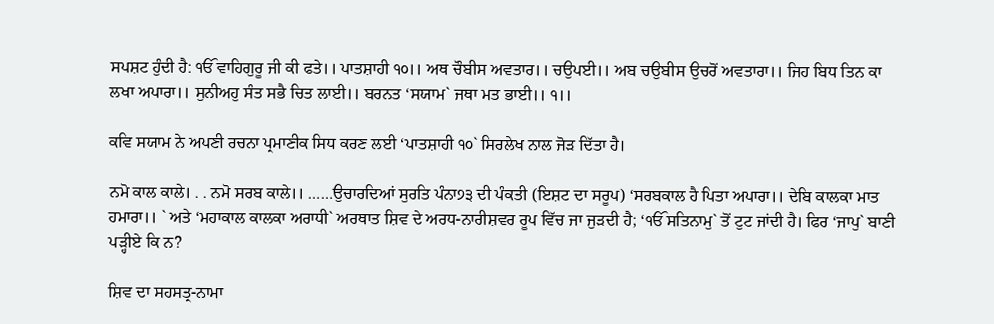ਸਪਸ਼ਟ ਹੁੰਦੀ ਹੈ: ੴ ਵਾਹਿਗੁਰੂ ਜੀ ਕੀ ਫਤੇ।। ਪਾਤਸ਼ਾਹੀ ੧੦।। ਅਥ ਚੌਬੀਸ ਅਵਤਾਰ।। ਚਉਪਈ।। ਅਬ ਚਉਬੀਸ ਉਚਰੋਂ ਅਵਤਾਰਾ।। ਜਿਹ ਬਿਧ ਤਿਨ ਕਾ ਲਖਾ ਅਪਾਰਾ।। ਸੁਨੀਅਹੁ ਸੰਤ ਸਭੈ ਚਿਤ ਲਾਈ।। ਬਰਨਤ ‘ਸਯਾਮ` ਜਥਾ ਮਤ ਭਾਈ।। ੧।।

ਕਵਿ ਸਯਾਮ ਨੇ ਅਪਣੀ ਰਚਨਾ ਪ੍ਰਮਾਣੀਕ ਸਿਧ ਕਰਣ ਲਈ ‘ਪਾਤਸ਼ਾਹੀ ੧੦` ਸਿਰਲੇਖ ਨਾਲ ਜੋੜ ਦਿੱਤਾ ਹੈ।

ਨਮੋ ਕਾਲ ਕਾਲੇ। . . ਨਮੋ ਸਰਬ ਕਾਲੇ।। ……ਉਚਾਰਦਿਆਂ ਸੁਰਤਿ ਪੰਨਾ੭੩ ਦੀ ਪੰਕਤੀ (ਇਸ਼ਟ ਦਾ ਸਰੂਪ) ‘ਸਰਬਕਾਲ ਹੈ ਪਿਤਾ ਅਪਾਰਾ।। ਦੇਬਿ ਕਾਲਕਾ ਮਾਤ ਹਮਾਰਾ।। ` ਅਤੇ ‘ਮਹਾਕਾਲ ਕਾਲਕਾ ਅਰਾਧੀ` ਅਰਥਾਤ ਸ਼ਿਵ ਦੇ ਅਰਧ-ਨਾਰੀਸ਼ਵਰ ਰੂਪ ਵਿੱਚ ਜਾ ਜੁੜਦੀ ਹੈ; ‘ੴ ਸਤਿਨਾਮੁ` ਤੋਂ ਟੁਟ ਜਾਂਦੀ ਹੈ। ਫਿਰ ‘ਜਾਪੁ` ਬਾਣੀ ਪੜ੍ਹੀਏ ਕਿ ਨ?

ਸ਼ਿਵ ਦਾ ਸਹਸਤ੍ਰ-ਨਾਮਾ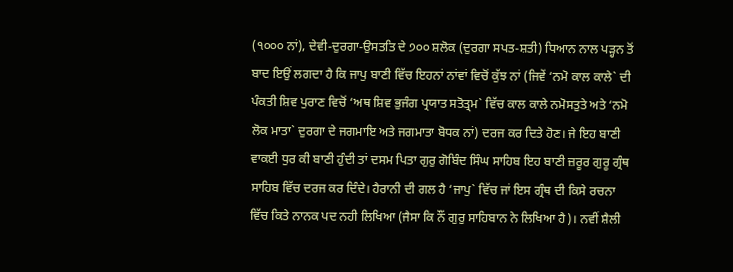(੧੦੦੦ ਨਾਂ), ਦੇਵੀ-ਦੁਰਗਾ-ਉਸਤਤਿ ਦੇ ੭੦੦ ਸ਼ਲੋਕ (ਦੁਰਗਾ ਸਪਤ-ਸ਼ਤੀ) ਧਿਆਨ ਨਾਲ ਪੜ੍ਹਨ ਤੋਂ ਬਾਦ ਇਉਂ ਲਗਦਾ ਹੈ ਕਿ ਜਾਪੁ ਬਾਣੀ ਵਿੱਚ ਇਹਨਾਂ ਨਾਂਵਾਂ ਵਿਚੋਂ ਕੁੱਝ ਨਾਂ (ਜਿਵੇਂ ‘ਨਮੋ ਕਾਲ ਕਾਲੇ` ਦੀ ਪੰਕਤੀ ਸ਼ਿਵ ਪੁਰਾਣ ਵਿਚੋਂ ‘ਅਥ ਸ਼ਿਵ ਭੁਜੰਗ ਪ੍ਰਯਾਤ ਸਤੋਤ੍ਰਮ` ਵਿੱਚ ਕਾਲ ਕਾਲੇ ਨਮੋਸਤੁਤੇ ਅਤੇ ‘ਨਮੋ ਲੋਕ ਮਾਤਾ` ਦੁਰਗਾ ਦੇ ਜਗਮਾਇ ਅਤੇ ਜਗਮਾਤਾ ਬੋਧਕ ਨਾਂ) ਦਰਜ ਕਰ ਦਿਤੇ ਹੋਣ। ਜੇ ਇਹ ਬਾਣੀ ਵਾਕਈ ਧੁਰ ਕੀ ਬਾਣੀ ਹੁੰਦੀ ਤਾਂ ਦਸਮ ਪਿਤਾ ਗੁਰੁ ਗੋਬਿੰਦ ਸਿੰਘ ਸਾਹਿਬ ਇਹ ਬਾਣੀ ਜ਼ਰੂਰ ਗੁਰੂ ਗ੍ਰੰਥ ਸਾਹਿਬ ਵਿੱਚ ਦਰਜ ਕਰ ਦਿੰਦੇ। ਹੈਰਾਨੀ ਦੀ ਗਲ ਹੈ ‘ਜਾਪੁ` ਵਿੱਚ ਜਾਂ ਇਸ ਗ੍ਰੰਥ ਦੀ ਕਿਸੇ ਰਚਨਾ ਵਿੱਚ ਕਿਤੇ ਨਾਨਕ ਪਦ ਨਹੀ ਲਿਖਿਆ (ਜੈਸਾ ਕਿ ਨੌਂ ਗੁਰੁ ਸਾਹਿਬਾਨ ਨੇ ਲਿਖਿਆ ਹੈ)। ਨਵੀਂ ਸ਼ੈਲੀ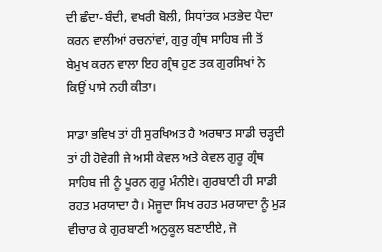ਦੀ ਛੰਦਾ-ਬੰਦੀ, ਵਖਰੀ ਬੋਲੀ, ਸਿਧਾਂਤਕ ਮਤਭੇਦ ਪੈਦਾ ਕਰਨ ਵਾਲੀਆਂ ਰਚਨਾਂਵਾਂ, ਗੁਰੁ ਗ੍ਰੰਥ ਸਾਹਿਬ ਜੀ ਤੋਂ ਬੇਮੁਖ ਕਰਨ ਵਾਲਾ ਇਹ ਗ੍ਰੰਥ ਹੁਣ ਤਕ ਗੁਰਸਿਖਾਂ ਨੇ ਕਿਉਂ ਪਾਸੇ ਨਹੀ ਕੀਤਾ।

ਸਾਡਾ ਭਵਿਖ ਤਾਂ ਹੀ ਸੁਰਖਿਅਤ ਹੈ ਅਰਥਾਤ ਸਾਡੀ ਚੜ੍ਹਦੀ ਤਾਂ ਹੀ ਹੋਵੇਗੀ ਜੇ ਅਸੀ ਕੇਵਲ ਅਤੇ ਕੇਵਲ ਗੁਰੂ ਗ੍ਰੰਥ ਸਾਹਿਬ ਜੀ ਨੂੰ ਪੂਰਨ ਗੁਰੂ ਮੰਨੀਏ। ਗੁਰਬਾਣੀ ਹੀ ਸਾਡੀ ਰਹਤ ਮਰਯਾਦਾ ਹੈ। ਮੋਜੂਦਾ ਸਿਖ ਰਹਤ ਮਰਯਾਦਾ ਨੂੰ ਮੁੜ ਵੀਚਾਰ ਕੇ ਗੁਰਬਾਣੀ ਅਨੁਕੂਲ ਬਣਾਈਏ, ਜੋ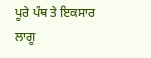ਪੂਰੇ ਪੰਥ ਤੇ ਇਕਸਾਰ ਲਾਗੂ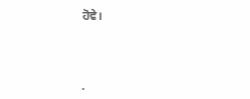ਹੋਵੇ।




.